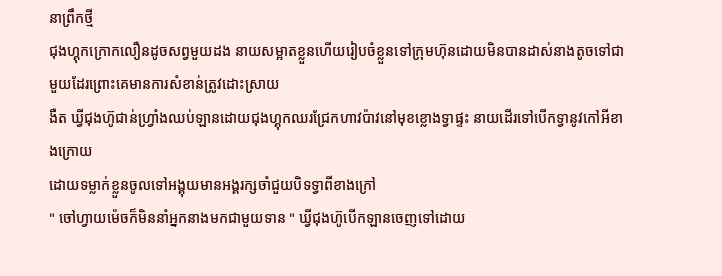នាព្រឹកថ្មី
ជុងហ្គុកក្រោកលឿនដូចសព្វមួយដង នាយសម្អាតខ្លួនហេីយរៀបចំខ្លួនទៅក្រុមហ៊ុនដោយមិនបានដាស់នាងតូចទៅជាមួយដែរព្រោះគេមានការសំខាន់ត្រូវដោះស្រាយ
ងឺត ឃ្វីជុងហ៊ូជាន់ហ្រ្វាំងឈប់ឡានដោយជុងហ្គុកឈរជ្រែកហាវប៉ាវនៅមុខខ្លោងទ្វាផ្ទះ នាយដេីរទៅបេីកទ្វានូវកៅអីខាងក្រោយ
ដោយទម្លាក់ខ្លួនចូលទៅអង្គុយមានអង្គរក្សចាំជួយបិទទ្វាពីខាងក្រៅ
" ចៅហ្វាយម៉េចក៏មិននាំអ្នកនាងមកជាមួយទាន " ឃ្វីជុងហ៊ូបេីកឡានចេញទៅដោយ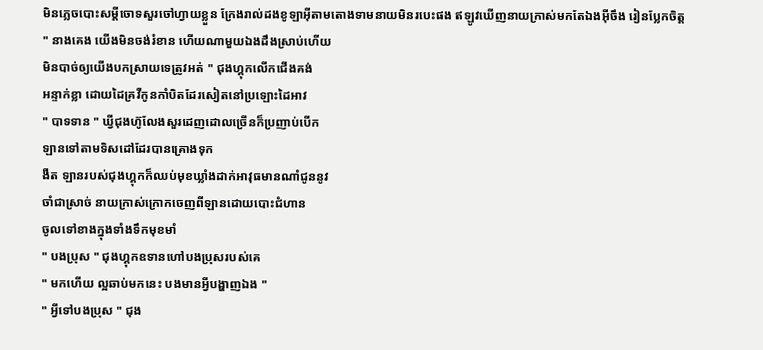មិនភ្លេចបោះសម្ដីចោទសួរចៅហ្វាយខ្លួន ក្រែងរាល់ដងខូឡាអុីតាមតោងទាមនាយមិនរបេះផង ឥឡូវឃេីញនាយក្រាស់មកតែឯងអ៊ីចឹង រៀនប្លែកចិត្ដ
" នាងគេង យេីងមិនចង់រំខាន ហេីយណាមួយឯងដឹងស្រាប់ហេីយ
មិនបាច់ឲ្យយេីងបកស្រាយទេត្រូវអត់ " ជុងហ្គុកលេីកជេីងគង់
អន្ទាក់ខ្លា ដោយដៃគ្រវីកូនកាំបិតដែរសៀតនៅប្រឡោះដៃអាវ
" បាទទាន " ឃ្វីជុងហ៊ូលែងសួរដេញដោលច្រេីនក៏ប្រញាប់បេីក
ឡានទៅតាមទិសដៅដែរបានគ្រោងទុក
ងឺត ឡានរបស់ជុងហ្គុកក៏ឈប់មុខឃ្លាំងដាក់អាវុធមានណាំជូននូវ
ចាំជាស្រាច់ នាយក្រាស់ក្រោកចេញពីឡានដោយបោះជំហាន
ចូលទៅខាងក្នុងទាំងទឹកមុខមាំ
" បងប្រុស " ជុងហ្គុកឧទានហៅបងប្រុសរបស់គេ
" មកហេីយ ល្អឆាប់មកនេះ បងមានអ្វីបង្ហាញឯង "
" អ្វីទៅបងប្រុស " ជុង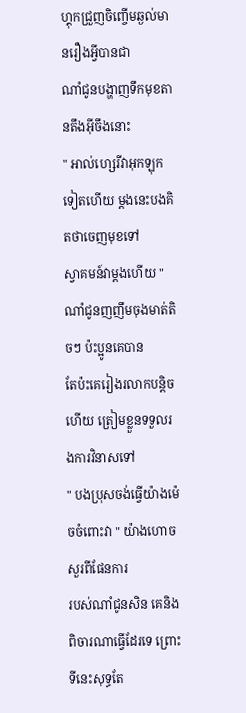ហ្គុកជ្រួញចិញ្ចេីមឆ្ងល់មានរឿងអ្វីបានជា
ណាំជូនបង្ហាញទឹកមុខតានតឹងអ៊ីចឹងនោះ
" អាល់ហ្សេរីវាអុកឡុកទៀតហេីយ ម្ដងនេះបងគិតថាចេញមុខទៅ
ស្វាគមន៍វាម្ដងហេីយ " ណាំជូនញញឹមចុងមាត់តិចៗ ប៉ះប្អូនគេបាន
តែប៉ះគេរៀងរលាកបន្ដិចហេីយ ត្រៀមខ្លួនទទួលរងការវិនាសទៅ
" បងប្រុសចង់ធ្វេីយ៉ាងម៉េចចំពោះវា " យ៉ាងហោចសួរពីផែនការ
របស់ណាំជូនសិន គេនិងពិចារណាធ្វេីដែរទេ ព្រោះទីនេះសុទ្ធតែ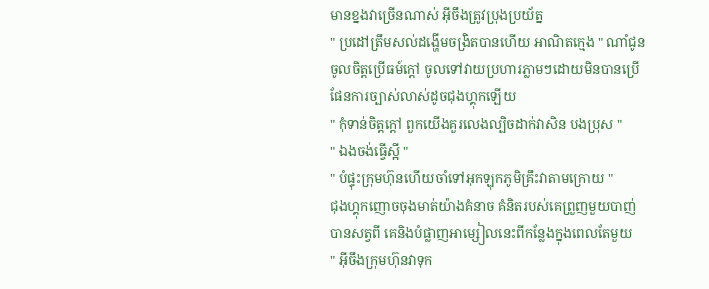មានខ្នងវាច្រេីនណាស់ អ៊ីចឹងត្រូវប្រុងប្រយ័ត្ន
" ប្រដៅត្រឹមសល់ដង្ហេីមចង្រិតបានហេីយ អាណិតក្មេង " ណាំជូន
ចូលចិត្ដប្រេីធម៍ក្ដៅ ចូលទៅវាយប្រហារភ្លាមៗដោយមិនបានប្រេី
ផែនការច្បាស់លាស់ដូចជុងហ្គុកឡេីយ
" កុំទាន់ចិត្ដក្ដៅ ពួកយេីងគួរលេងល្បិចដាក់វាសិន បងប្រុស "
" ឯងចង់ធ្វេីស្អី "
" បំផ្ទុះក្រុមហ៊ុនហេីយចាំទៅអុកឡុកភូមិគ្រឹះវាតាមក្រោយ "
ជុងហ្គុកញោចចុងមាត់យ៉ាងគំនាច គំនិតរបស់គេព្រួញមួយបាញ់
បានសត្វពី គេនិងបំផ្លាញអាម្សៀលនេះពីកន្លែងក្នុងពេលតែមួយ
" អ៊ីចឹងក្រុមហ៊ុនវាទុក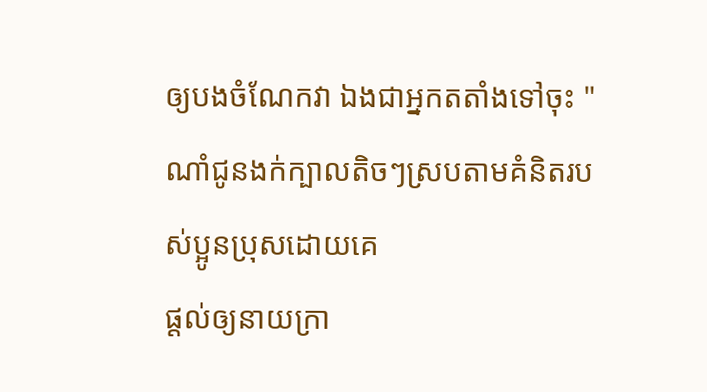ឲ្យបងចំណែកវា ឯងជាអ្នកតតាំងទៅចុះ "
ណាំជូនងក់ក្បាលតិចៗស្របតាមគំនិតរបស់ប្អូនប្រុសដោយគេ
ផ្ដល់ឲ្យនាយក្រា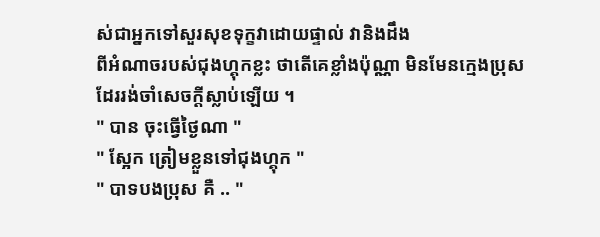ស់ជាអ្នកទៅសួរសុខទុក្ខវាដោយផ្ទាល់ វានិងដឹង
ពីអំណាចរបស់ជុងហ្គុកខ្លះ ថាតេីគេខ្លាំងប៉ុណ្ណា មិនមែនក្មេងប្រុស
ដែររង់ចាំសេចក្ដីស្លាប់ឡេីយ ។
" បាន ចុះធ្វេីថ្ងៃណា "
" ស្អែក ត្រៀមខ្លួនទៅជុងហ្គុក "
" បាទបងប្រុស គឺ .. "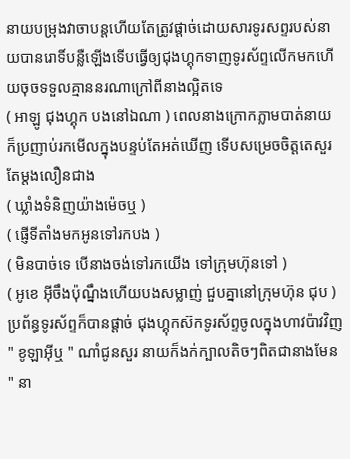នាយបម្រុងវាចាបន្ដហេីយតែត្រូវផ្ដាច់ដោយសារទូរសព្ទរបស់នាយបានរោទិ៍បន្លឺឡេីងទេីបធ្វេីឲ្យជុងហ្គុកទាញទូរស័ព្ទលេីកមកហេីយចុចទទួលគ្មាននរណាក្រៅពីនាងល្អិតទេ
( អាឡូ ជុងហ្គុក បងនៅឯណា ) ពេលនាងក្រោកភ្លាមបាត់នាយ
ក៏ប្រញាប់រកមេីលក្នុងបន្ទប់តែអត់ឃេីញ ទេីបសម្រេចចិត្ដតេសួរ
តែម្ដងលឿនជាង
( ឃ្លាំងទំនិញយ៉ាងម៉េចឬ )
( ផ្ញេីទីតាំងមកអូនទៅរកបង )
( មិនបាច់ទេ បេីនាងចង់ទៅរកយេីង ទៅក្រុមហ៊ុនទៅ )
( អូខេ អ៊ីចឹងប៉ុណ្នឹងហេីយបងសម្លាញ់ ជួបគ្នានៅក្រុមហ៊ុន ជុប )
ប្រព័ន្ធទូរស័ព្ទក៏បានផ្ដាច់ ជុងហ្គុកស៊កទូរស័ព្ទចូលក្នុងហាវប៉ាវវិញ
" ខូឡាអុីឬ " ណាំជូនសួរ នាយក៏ងក់ក្បាលតិចៗពិតជានាងមែន
" នា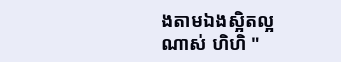ងតាមឯងស្អិតល្អណាស់ ហិហិ "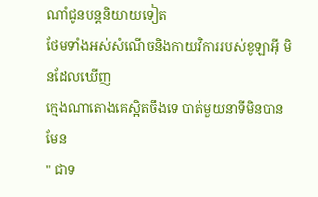ណាំជូនបន្ដនិយាយទៀត
ថែមទាំងអស់សំណេីចនិងកាយវិការរបស់ខូឡាអុី មិនដែលឃេីញ
ក្មេងណាតោងគេស្អិតចឹងទេ បាត់មួយនាទីមិនបានមែន
" ជាទ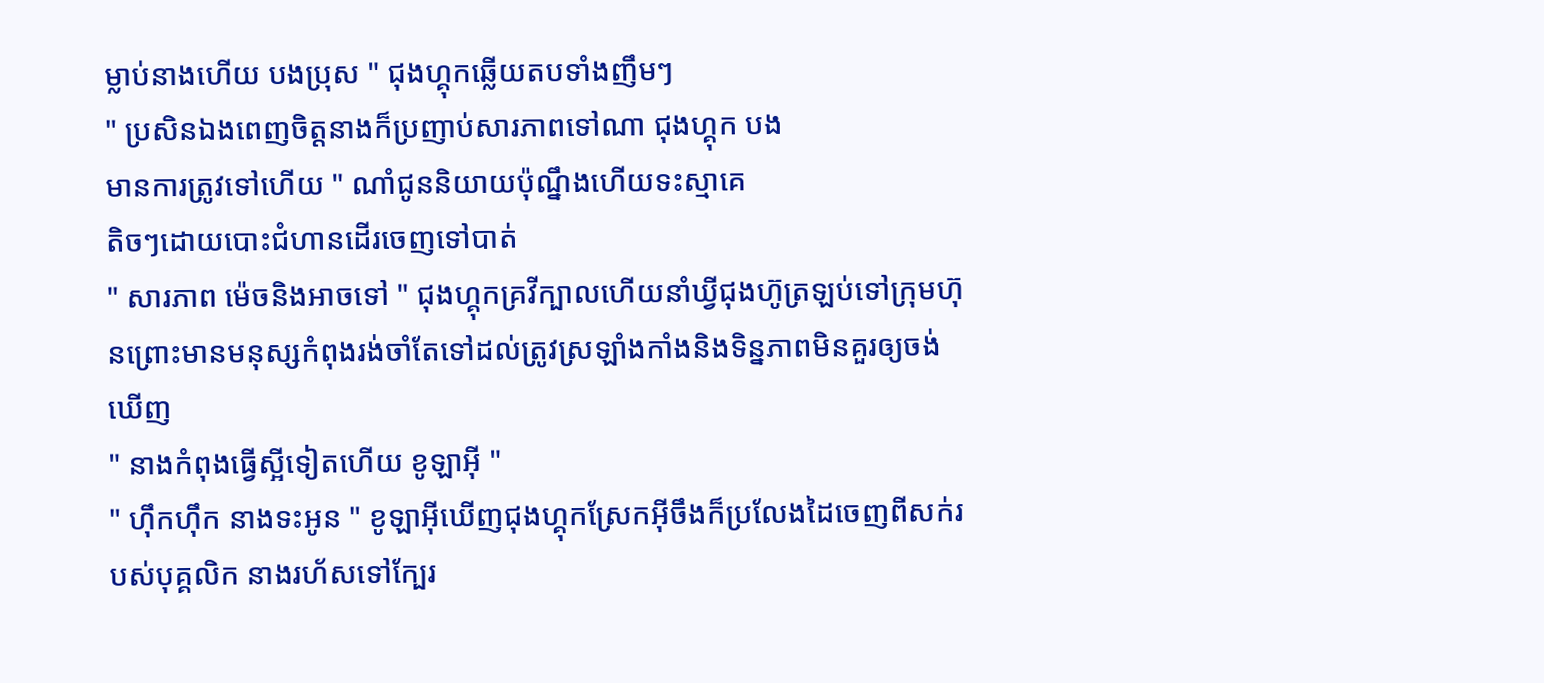ម្លាប់នាងហេីយ បងប្រុស " ជុងហ្គុកឆ្លេីយតបទាំងញឹមៗ
" ប្រសិនឯងពេញចិត្ដនាងក៏ប្រញាប់សារភាពទៅណា ជុងហ្គុក បង
មានការត្រូវទៅហេីយ " ណាំជូននិយាយប៉ុណ្នឹងហេីយទះស្មាគេ
តិចៗដោយបោះជំហានដេីរចេញទៅបាត់
" សារភាព ម៉េចនិងអាចទៅ " ជុងហ្គុកគ្រវីក្បាលហេីយនាំឃ្វីជុងហ៊ូត្រឡប់ទៅក្រុមហ៊ុនព្រោះមានមនុស្សកំពុងរង់ចាំតែទៅដល់ត្រូវស្រឡាំងកាំងនិងទិន្នភាពមិនគួរឲ្យចង់ឃេីញ
" នាងកំពុងធ្វេីស្អីទៀតហេីយ ខូឡាអុី "
" ហ៊ឹកហ៊ឹក នាងទះអូន " ខូឡាអុីឃេីញជុងហ្គុកស្រែកអ៊ីចឹងក៏ប្រលែងដៃចេញពីសក់របស់បុគ្គលិក នាងរហ័សទៅក្បែរ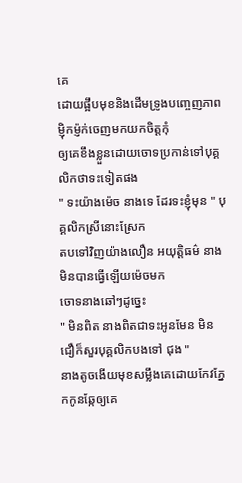គេ
ដោយផ្អឹបមុខនិងដេីមទ្រូងបញ្ចេញភាពម្ញ៉ិកម្ញ៉ក់ចេញមកយកចិត្ដកុំ
ឲ្យគេខឹងខ្លួនដោយចោទប្រកាន់ទៅបុគ្គលិកថាទះទៀតផង
" ទះយ៉ាងម៉េច នាងទេ ដែរទះខ្ញុំមុន " បុគ្គលិកស្រីនោះស្រែក
តបទៅវិញយ៉ាងលឿន អយុត្តិធម៌ នាងមិនបានធ្វេីឡេីយម៉េចមក
ចោទនាងឆៅៗដូច្នេះ
" មិនពិត នាងពិតជាទះអូនមែន មិនជឿក៏សួរបុគ្គលិកបងទៅ ជុង "
នាងតូចងេីយមុខសម្លឹងគេដោយកែវភ្នែកកូនឆ្កែឲ្យគេ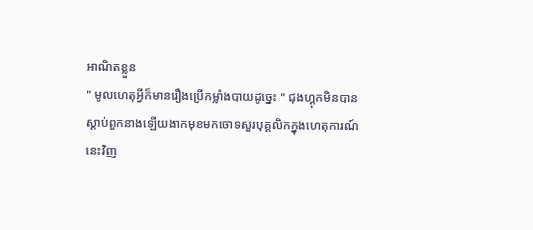អាណិតខ្លួន
" មូលហេតុអ្វីក៏មានរឿងប្រេីកម្លាំងបាយដូច្នេះ " ជុងហ្គុកមិនបាន
ស្ដាប់ពួកនាងឡេីយងាកមុខមកចោទសួរបុគ្គលិកក្នុងហេតុការណ៍
នេះវិញ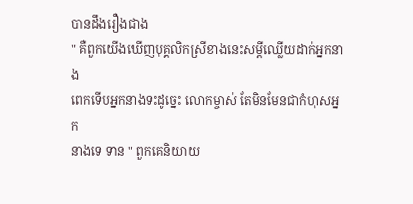បានដឹងរឿងជាង
" គឺពួកយេីងឃេីញបុគ្គលិកស្រីខាងនេះសម្ដីឈ្លេីយដាក់អ្នកនាង
ពេកទេីបអ្នកនាងទះដូច្នេះ លោកម្ចាស់ តែមិនមែនជាកំហុសអ្នក
នាងទេ ទាន " ពួកគេនិយាយ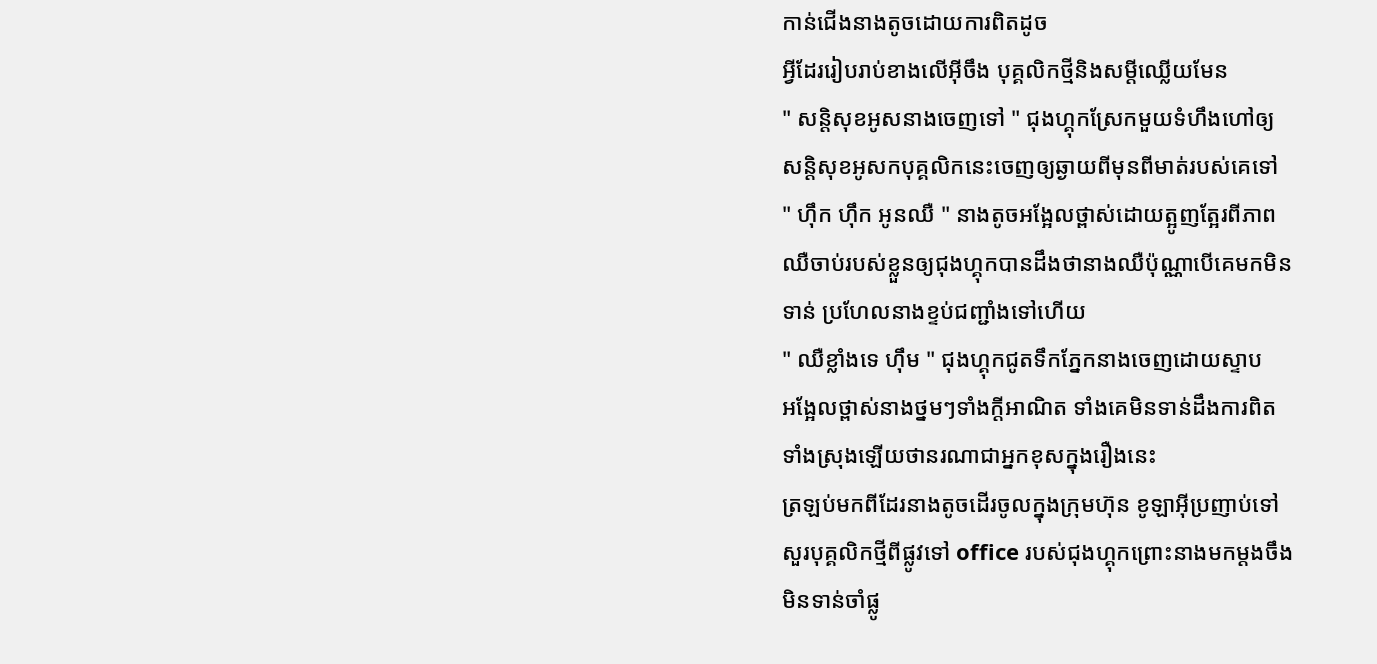កាន់ជេីងនាងតូចដោយការពិតដូច
អ្វីដែររៀបរាប់ខាងលេីអ៊ីចឹង បុគ្គលិកថ្មីនិងសម្ដីឈ្លេីយមែន
" សន្ដិសុខអូសនាងចេញទៅ " ជុងហ្គុកស្រែកមួយទំហឹងហៅឲ្យ
សន្ដិសុខអូសកបុគ្គលិកនេះចេញឲ្យឆ្ងាយពីមុនពីមាត់របស់គេទៅ
" ហ៊ឹក ហ៊ឹក អូនឈឺ " នាងតូចអង្អែលថ្ពាស់ដោយត្អូញត្អែរពីភាព
ឈឺចាប់របស់ខ្លួនឲ្យជុងហ្គុកបានដឹងថានាងឈឺប៉ុណ្ណាបេីគេមកមិន
ទាន់ ប្រហែលនាងខ្ទប់ជញ្ជាំងទៅហេីយ
" ឈឺខ្លាំងទេ ហុឹម " ជុងហ្គុកជូតទឹកភ្នែកនាងចេញដោយស្ទាប
អង្អែលថ្ពាស់នាងថ្នមៗទាំងក្ដីអាណិត ទាំងគេមិនទាន់ដឹងការពិត
ទាំងស្រុងឡេីយថានរណាជាអ្នកខុសក្នុងរឿងនេះ
ត្រឡប់មកពីដែរនាងតូចដេីរចូលក្នុងក្រុមហ៊ុន ខូឡាអុីប្រញាប់ទៅ
សួរបុគ្គលិកថ្មីពីផ្លូវទៅ office របស់ជុងហ្គុកព្រោះនាងមកម្ដងចឹង
មិនទាន់ចាំផ្លូ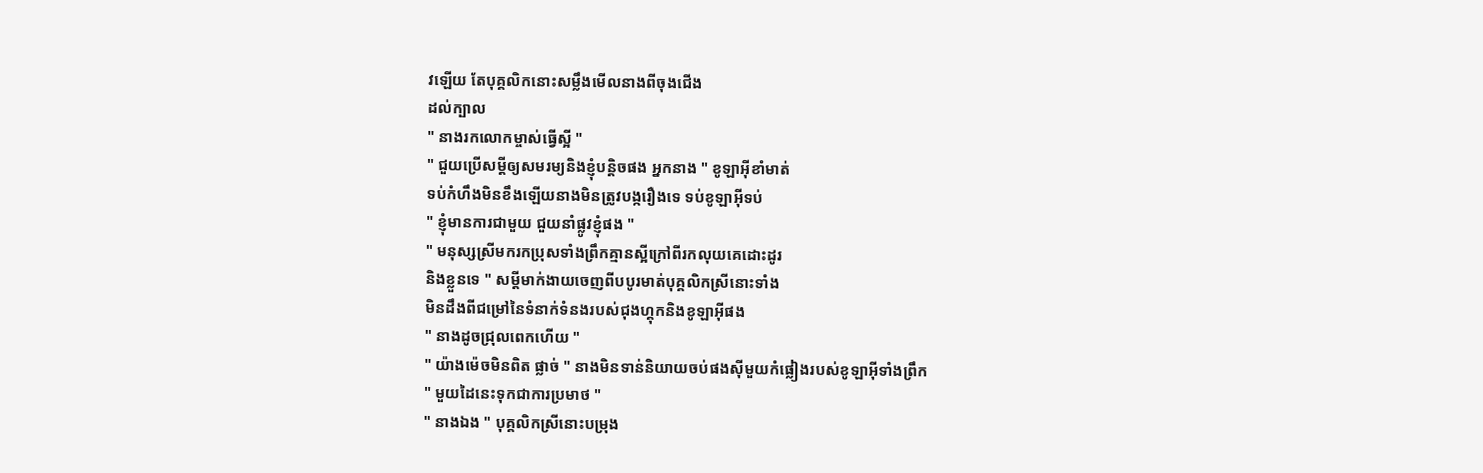វឡេីយ តែបុគ្គលិកនោះសម្លឹងមេីលនាងពីចុងជេីង
ដល់ក្បាល
" នាងរកលោកម្ចាស់ធ្វេីស្អី "
" ជួយប្រេីសម្ដីឲ្យសមរម្យនិងខ្ញុំបន្ដិចផង អ្នកនាង " ខូឡាអុីខាំមាត់
ទប់កំហឹងមិនខឹងឡេីយនាងមិនត្រូវបង្ករឿងទេ ទប់ខូឡាអុីទប់
" ខ្ញុំមានការជាមួយ ជួយនាំផ្លូវខ្ញុំផង "
" មនុស្សស្រីមករកប្រុសទាំងព្រឹកគ្មានស្អីក្រៅពីរកលុយគេដោះដូរ
និងខ្លួនទេ " សម្ដីមាក់ងាយចេញពីបបូរមាត់បុគ្គលិកស្រីនោះទាំង
មិនដឹងពីជម្រៅនៃទំនាក់ទំនងរបស់ជុងហ្គុកនិងខូឡាអុីផង
" នាងដូចជ្រុលពេកហេីយ "
" យ៉ាងម៉េចមិនពិត ផ្លាច់ " នាងមិនទាន់និយាយចប់ផងសុីមួយកំផ្លៀងរបស់ខូឡាអុីទាំងព្រឹក
" មួយដៃនេះទុកជាការប្រមាថ "
" នាងឯង " បុគ្គលិកស្រីនោះបម្រុង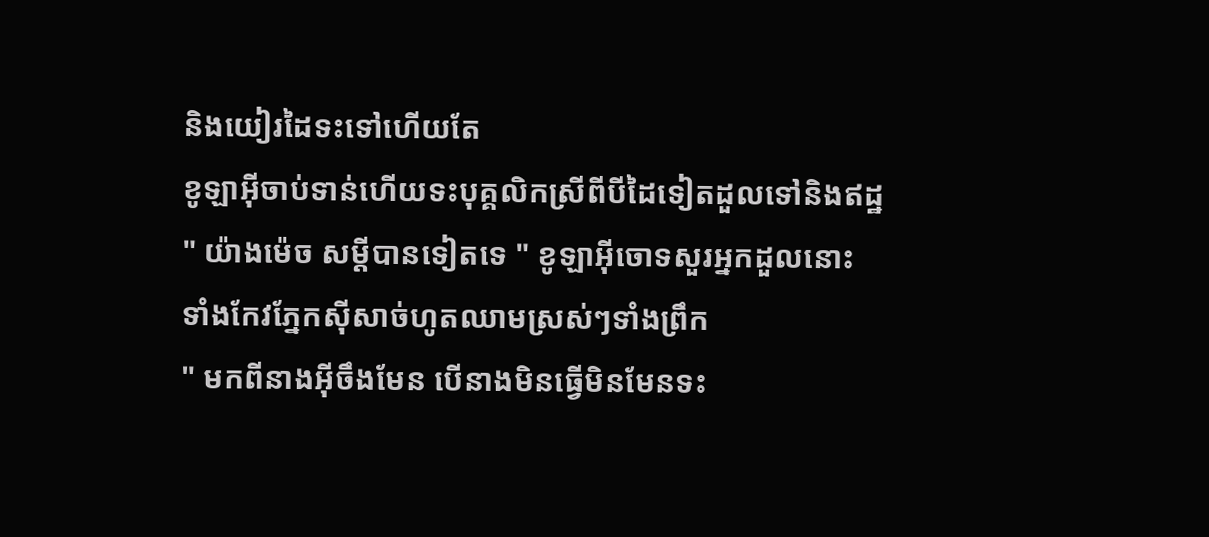និងយៀរដៃទះទៅហេីយតែ
ខូឡាអុីចាប់ទាន់ហេីយទះបុគ្គលិកស្រីពីបីដៃទៀតដួលទៅនិងឥដ្ឋ
" យ៉ាងម៉េច សម្ដីបានទៀតទេ " ខូឡាអុីចោទសួរអ្នកដួលនោះ
ទាំងកែវភ្នែកសុីសាច់ហូតឈាមស្រស់ៗទាំងព្រឹក
" មកពីនាងអ៊ីចឹងមែន បេីនាងមិនធ្វេីមិនមែនទះ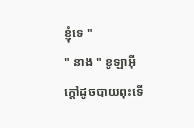ខ្ញុំទេ "
" នាង " ខូឡាអុីក្ដៅដូចបាយពុះទេី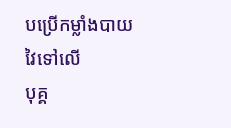បប្រេីកម្លាំងបាយវៃទៅលេី
បុគ្គ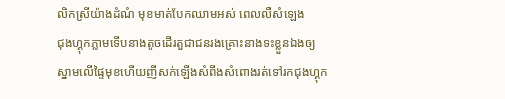លិកស្រីយ៉ាងដំណំ មុខមាត់បែកឈាមអស់ ពេលលឺសំឡេង
ជុងហ្គុកភ្លាមទេីបនាងតូចដេីរតួជាជនរងគ្រោះនាងទះខ្លួនឯងឲ្យ
ស្នាមលេីផ្ទៃមុខហេីយញីសក់ឡេីងសំពីងសំពោងរត់ទៅរកជុងហ្គុក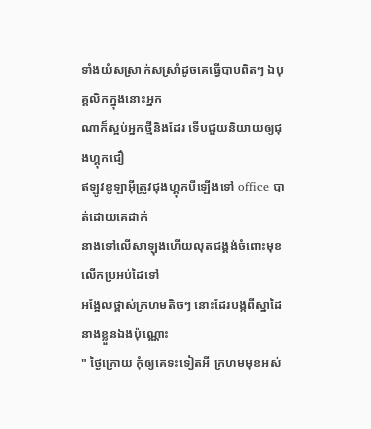ទាំងយំសស្រាក់សស្រាំដូចគេធ្វេីបាបពិតៗ ឯបុគ្គលិកក្នុងនោះអ្នក
ណាក៏ស្អប់អ្នកថ្មីនិងដែរ ទេីបជួយនិយាយឲ្យជុងហ្គុកជឿ
ឥឡូវខូឡាអុីត្រូវជុងហ្គុកបីឡេីងទៅ office បាត់ដោយគេដាក់
នាងទៅលេីសាឡុងហេីយលុតជង្គង់ចំពោះមុខលេីកប្រអប់ដៃទៅ
អង្អែលថ្ពាស់ក្រហមតិចៗ នោះដែរបង្កពីស្នាដៃនាងខ្លួនឯងប៉ុណ្ណោះ
" ថ្ងៃក្រោយ កុំឲ្យគេទះទៀតអី ក្រហមមុខអស់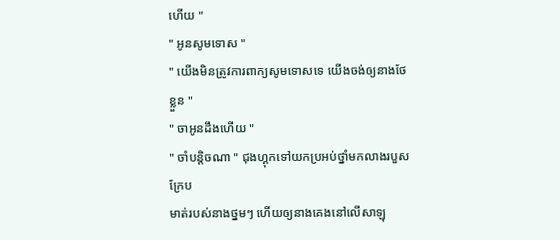ហេីយ "
" អូនសូមទោស "
" យេីងមិនត្រូវការពាក្យសូមទោសទេ យេីងចង់ឲ្យនាងថែខ្លួន "
" ចាអូនដឹងហេីយ "
" ចាំបន្ដិចណា " ជុងហ្គុកទៅយកប្រអប់ថ្នាំមកលាងរបួសក្រែប
មាត់របស់នាងថ្នមៗ ហេីយឲ្យនាងគេងនៅលេីសាឡុ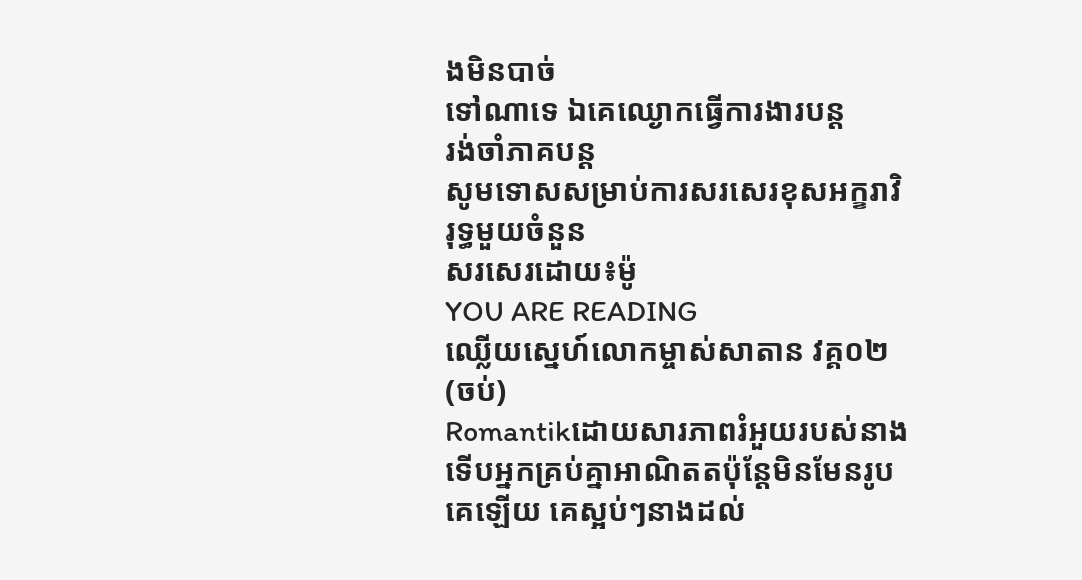ងមិនបាច់
ទៅណាទេ ឯគេឈ្ងោកធ្វេីការងារបន្ដ
រង់ចាំភាគបន្ដ
សូមទោសសម្រាប់ការសរសេរខុសអក្ខរាវិរុទ្ធមួយចំនួន
សរសេរដោយ៖ម៉ូ
YOU ARE READING
ឈ្លេីយស្នេហ៍លោកម្ចាស់សាតាន វគ្គ០២ (ចប់)
Romantikដោយសារភាពរំអួយរបស់នាងទេីបអ្នកគ្រប់គ្នាអាណិតតប៉ុន្ដែមិនមែនរូបគេឡេីយ គេស្អប់ៗនាងដល់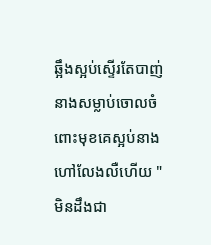ឆ្អឹងស្អប់ស្ទេីរតែបាញ់នាងសម្លាប់ចោលចំពោះមុខគេស្អប់នាងហៅលែងលឺហេីយ " មិនដឹងជា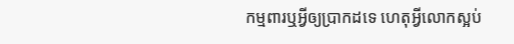កម្មពារឬអ្វីឲ្យប្រាកដទេ ហេតុអ្វីលោកស្អប់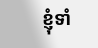ខ្ញុំទាំ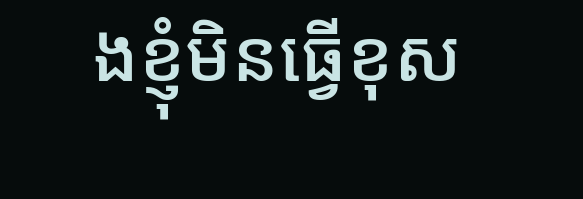ងខ្ញុំមិនធ្វេីខុស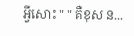អ្វីសោះ " " គឺខុស ន...